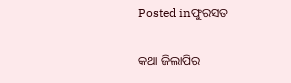Posted inଫୁରସତ

କଥା ଜିଲାପିର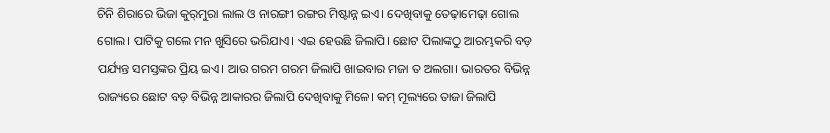ଚିନି ଶିରାରେ ଭିଜା କୁର୍‌ମୁରା ଲାଲ ଓ ନାରଙ୍ଗୀ ରଙ୍ଗର ମିଷ୍ଟାନ୍ନ ଇଏ। ଦେଖିବାକୁ ତେଢ଼ାମେଢ଼ା ଗୋଲ ଗୋଲ। ପାଟିକୁ ଗଲେ ମନ ଖୁସିରେ ଭରିଯାଏ। ଏଇ ହେଉଛି ଜିଲାପି। ଛୋଟ ପିଲାଙ୍କଠୁ ଆରମ୍ଭକରି ବଡ଼ ପର୍ଯ୍ୟନ୍ତ ସମସ୍ତଙ୍କର ପ୍ରିୟ ଇଏ। ଆଉ ଗରମ ଗରମ ଜିଲାପି ଖାଇବାର ମଜା ତ ଅଲଗା। ଭାରତର ବିଭିନ୍ନ ରାଜ୍ୟରେ ଛୋଟ ବଡ଼ ବିଭିନ୍ନ ଆକାରର ଜିଲାପି ଦେଖିବାକୁ ମିଳେ। କମ୍‌ ମୂଲ୍ୟରେ ତାଜା ଜିଲାପି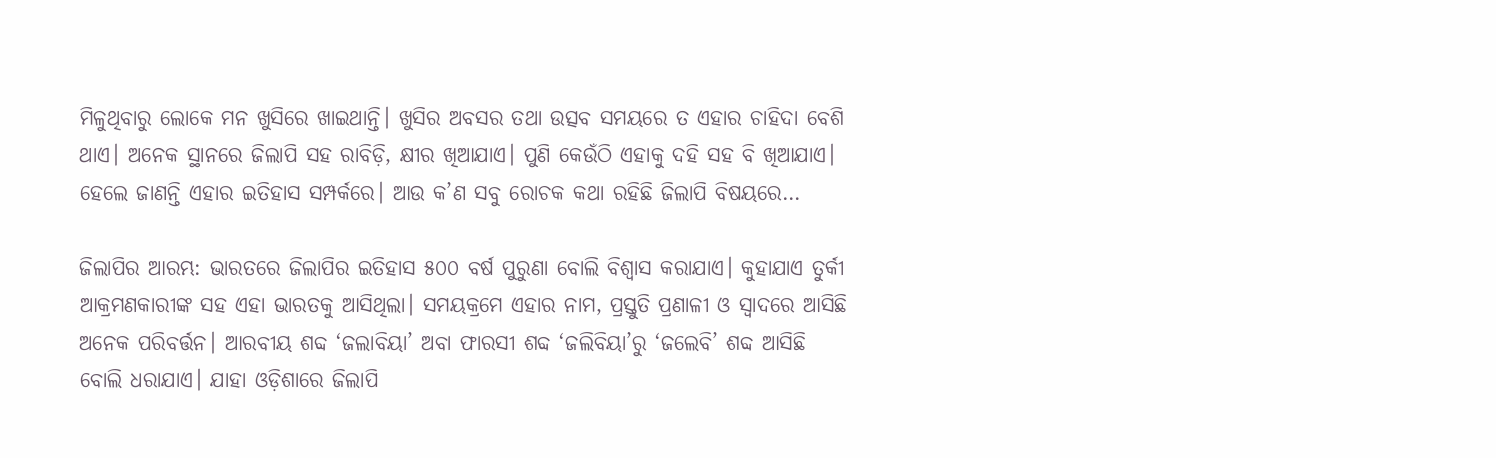ମିଳୁଥିବାରୁ ଲୋକେ ମନ ଖୁସିରେ ଖାଇଥାନ୍ତି। ଖୁସିର ଅବସର ତଥା ଉତ୍ସବ ସମୟରେ ତ ଏହାର ଚାହିଦା ବେଶି ଥାଏ। ଅନେକ ସ୍ଥାନରେ ଜିଲାପି ସହ ରାବିଡ଼ି, କ୍ଷୀର ଖିଆଯାଏ। ପୁଣି କେଉଁଠି ଏହାକୁ ଦହି ସହ ବି ଖିଆଯାଏ। ହେଲେ ଜାଣନ୍ତି ଏହାର ଇତିହାସ ସମ୍ପର୍କରେ। ଆଉ କ’ଣ ସବୁ ରୋଚକ କଥା ରହିଛି ଜିଲାପି ବିଷୟରେ…

ଜିଲାପିର ଆରମ୍ଭ: ଭାରତରେ ଜିଲାପିର ଇତିହାସ ୫୦୦ ବର୍ଷ ପୁରୁଣା ବୋଲି ବିଶ୍ୱାସ କରାଯାଏ। କୁହାଯାଏ ତୁର୍କୀ ଆକ୍ରମଣକାରୀଙ୍କ ସହ ଏହା ଭାରତକୁ ଆସିଥିଲା। ସମୟକ୍ରମେ ଏହାର ନାମ, ପ୍ରସ୍ତୁତି ପ୍ରଣାଳୀ ଓ ସ୍ବାଦରେ ଆସିଛି ଅନେକ ପରିବର୍ତ୍ତନ। ଆରବୀୟ ଶବ୍ଦ ‘ଜଲାବିୟା’ ଅବା ଫାରସୀ ଶବ୍ଦ ‘ଜଲିବିୟା’ରୁ ‘ଜଲେବି’ ଶବ୍ଦ ଆସିଛି ବୋଲି ଧରାଯାଏ। ଯାହା ଓଡ଼ିଶାରେ ଜିଲାପି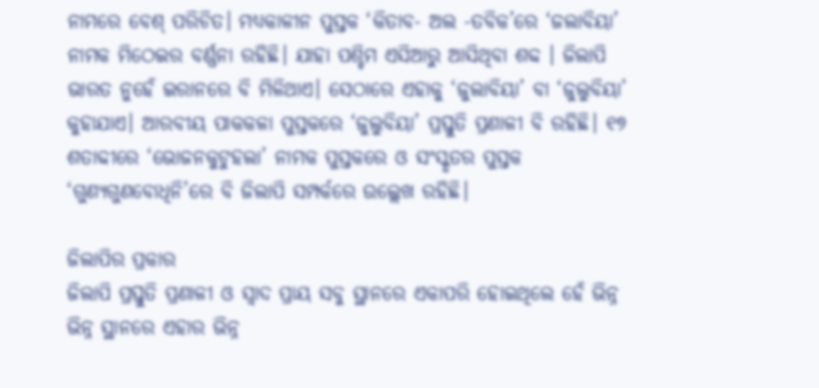ନାମରେ ବେଶ୍‌ ପରିଚିତ। ମଧ୍ୟକାଳୀନ ପୁସ୍ତକ ‘କିତାବ- ଅଲ -ତବିକ’ରେ ‘ଜଲାବିୟା’ ନାମକ ମିଠେଇର ବର୍ଣ୍ଣନା ରହିଛି। ଯାହା ପଶ୍ଚିମ ଏସିଆରୁ ଆସିଥିବା ଶବ୍ଦ । ଜିଲାପି ଭାରତ ନୁହେଁ ଇରାନରେ ବି ମିଳିଥାଏ। ସେଠାରେ ଏହାକୁ ‘ଜୁଲାବିୟା’ ବା ‘ଜୁଲୁବିୟା’ କୁହାଯାଏ। ଆରବୀୟ ପାକକଳା ପୁସ୍ତକରେ ‘ଜୁଲୁବିୟା’ ପ୍ରସ୍ତୁତି ପ୍ରଣାଳୀ ବି ରହିଛି। ୧୭ ଶତାବ୍ଦୀରେ ‘ଭୋଜନକୁଟୁହଲା’ ନାମକ ପୁସ୍ତକରେ ଓ ସଂସ୍କୃତର ପୁସ୍ତକ ‘ଗୁଣ୍ୟଗୁଣବୋଧିନି’ରେ ବି ଜିଲାପି ସମ୍ପର୍କରେ ଉଲ୍ଲେଖ ରହିଛି।

ଜିଲାପିର ପ୍ରକାର
ଜିଲାପି ପ୍ରସ୍ତୁତି ପ୍ରଣାଳୀ ଓ ସ୍ବାଦ ପ୍ରାୟ ସବୁ ସ୍ଥାନରେ ଏକାପରି ହୋଇଥିଲେ ହେଁ ଭିନ୍ନ ଭିନ୍ନ ସ୍ଥାନରେ ଏହାର ଭିନ୍ନ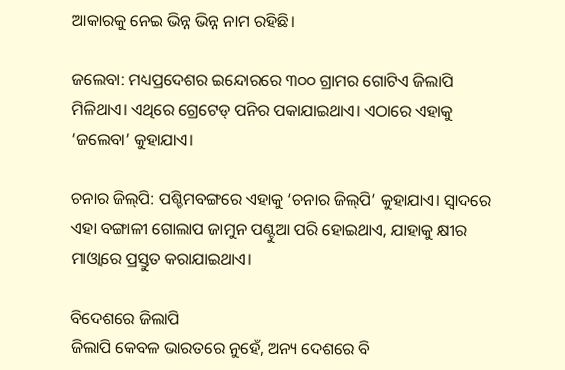ଆକାରକୁ ନେଇ ଭିନ୍ନ ଭିନ୍ନ ନାମ ରହିଛି।

ଜଲେବା: ମଧ୍ୟପ୍ରଦେଶର ଇନ୍ଦୋରରେ ୩୦୦ ଗ୍ରାମର ଗୋଟିଏ ଜିଲାପି ମିଳିଥାଏ। ଏଥିରେ ଗ୍ରେଟେଡ୍‌ ପନିର ପକାଯାଇଥାଏ। ଏଠାରେ ଏହାକୁ ‘ଜଲେବା’ କୁହାଯାଏ।

ଚନାର ଜିଲ୍‌ପି: ପଶ୍ଚିମବଙ୍ଗରେ ଏହାକୁ ‘ଚନାର ଜିଲ୍‌ପି’ କୁହାଯାଏ। ସ୍ବାଦରେ ଏହା ବଙ୍ଗାଳୀ ଗୋଲାପ ଜାମୁନ ପଣ୍ଟୁଆ ପରି ହୋଇଥାଏ, ଯାହାକୁ କ୍ଷୀର ମାଓ୍ବାରେ ପ୍ରସ୍ତୁତ କରାଯାଇଥାଏ।

ବିଦେଶରେ ଜିଲାପି
ଜିଲାପି କେବଳ ଭାରତରେ ନୁହେଁ, ଅନ୍ୟ ଦେଶରେ ବି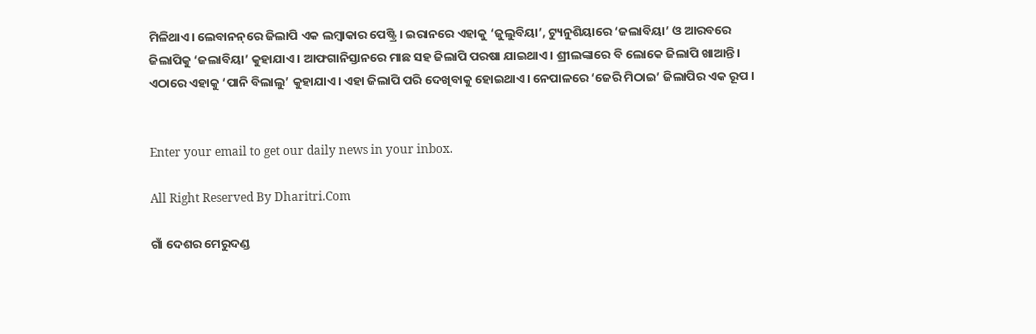ମିଳିଥାଏ। ଲେବାନନ୍‌ରେ ଜିଲାପି ଏକ ଲମ୍ବାକାର ପେଷ୍ଟ୍ରି । ଇରାନରେ ଏହାକୁ ‘ଜୁଲୁବିୟା’, ଟ୍ୟୁନୁଶିୟାରେ ‘ଜଲାବିୟା’ ଓ ଆରବରେ ଜିଲାପିକୁ ‘ଜଲାବିୟା’ କୁହାଯାଏ। ଆଫଗାନିସ୍ତାନରେ ମାଛ ସହ ଜିଲାପି ପରଷା ଯାଇଥାଏ। ଶ୍ରୀଲଙ୍କାରେ ବି ଲୋକେ ଜିଲାପି ଖାଆନ୍ତି। ଏଠାରେ ଏହାକୁ ‘ପାନି ବିଲାଲୁ’ କୁହାଯାଏ। ଏହା ଜିଲାପି ପରି ଦେଖିବାକୁ ହୋଇଥାଏ। ନେପାଳରେ ‘ଜେରି ମିଠାଇ’ ଜିଲାପିର ଏକ ରୂପ ।


Enter your email to get our daily news in your inbox.

All Right Reserved By Dharitri.Com

ଗାଁ ଦେଶର ମେରୁଦଣ୍ଡ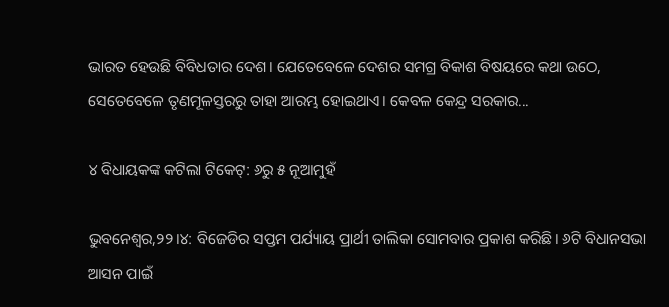ଭାରତ ହେଉଛି ବିବିଧତାର ଦେଶ। ଯେତେବେଳେ ଦେଶର ସମଗ୍ର ବିକାଶ ବିଷୟରେ କଥା ଉଠେ, ସେତେବେଳେ ତୃଣମୂଳସ୍ତରରୁ ତାହା ଆରମ୍ଭ ହୋଇଥାଏ। କେବଳ କେନ୍ଦ୍ର ସରକାର...

୪ ବିଧାୟକଙ୍କ କଟିଲା ଟିକେଟ୍‌: ୬ରୁ ୫ ନୂଆମୁହଁ

ଭୁବନେଶ୍ୱର,୨୨।୪: ବିଜେଡିର ସପ୍ତମ ପର୍ଯ୍ୟାୟ ପ୍ରାର୍ଥୀ ତାଲିକା ସୋମବାର ପ୍ରକାଶ କରିଛି। ୬ଟି ବିଧାନସଭା ଆସନ ପାଇଁ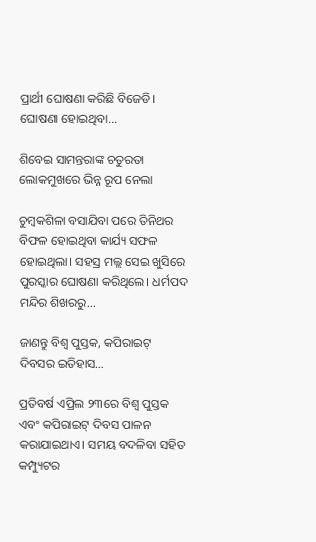ପ୍ରାର୍ଥୀ ଘୋଷଣା କରିଛି ବିଜେଡି। ଘୋଷଣା ହୋଇଥିବା...

ଶିବେଇ ସାମନ୍ତରାଙ୍କ ଚତୁରତା ଲୋକମୁଖରେ ଭିନ୍ନ ରୂପ ନେଲା

ଚୁମ୍ବକଶିଳା ବସାଯିବା ପରେ ତିନିଥର ବିଫଳ ହୋଇଥିବା କାର୍ଯ୍ୟ ସଫଳ ହୋଇଥିଲା। ସହସ୍ର ମଲ୍ଲ ସେଇ ଖୁସିରେ ପୁରସ୍କାର ଘୋଷଣା କରିଥିଲେ। ଧର୍ମପଦ ମନ୍ଦିର ଶିଖରରୁ...

ଜାଣନ୍ତୁ ବିଶ୍ୱ ପୁସ୍ତକ, କପିରାଇଟ୍‌ ଦିବସର ଇତିହାସ…

ପ୍ରତିବର୍ଷ ଏପ୍ରିଲ ୨୩ରେ ବିଶ୍ୱ ପୁସ୍ତକ ଏବଂ କପିରାଇଟ୍‌ ଦିବସ ପାଳନ କରାଯାଇଥାଏ। ସମୟ ବଦଳିବା ସହିତ କମ୍ପ୍ୟୁଟର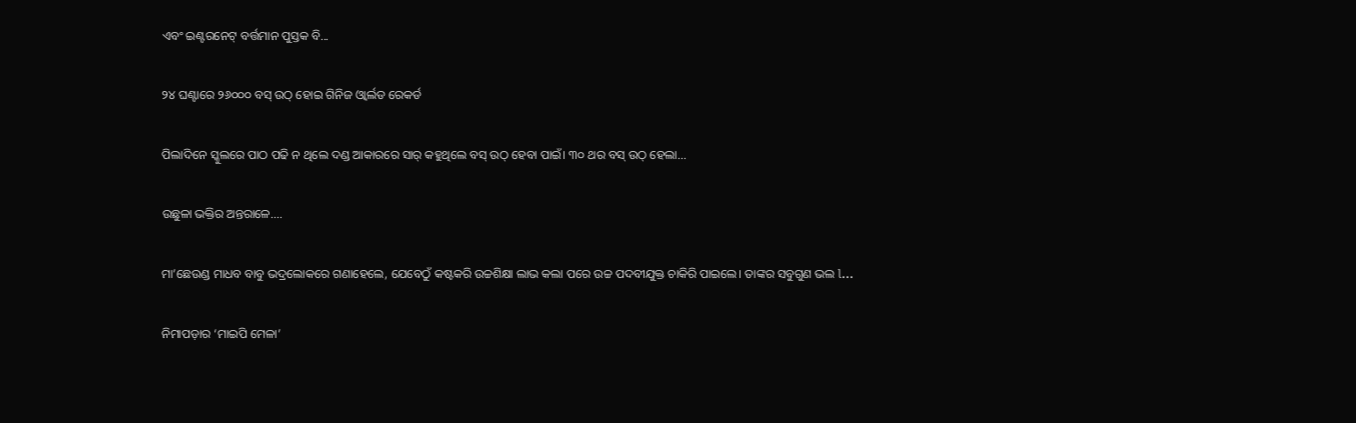ଏବଂ ଇଣ୍ଟରନେଟ୍‌ ବର୍ତ୍ତମାନ ପୁସ୍ତକ ବି...

୨୪ ଘଣ୍ଟାରେ ୨୬୦୦୦ ବସ୍‌ ଉଠ୍‌ ହୋଇ ଗିନିଜ ଓ୍ବାର୍ଲଡ ରେକର୍ଡ

ପିଲାଦିନେ ସ୍କୁଲରେ ପାଠ ପଢି ନ ଥିଲେ ଦଣ୍ଡ ଆକାରରେ ସାର୍‌ କହୁଥିଲେ ବସ୍‌ ଉଠ୍‌ ହେବା ପାଇଁ। ୩୦ ଥର ବସ୍‌ ଉଠ୍‌ ହେଲା...

ଉଛୁଳା ଭକ୍ତିର ଅନ୍ତରାଳେ….

ମା’ଛେଉଣ୍ଡ ମାଧବ ବାବୁ ଭଦ୍ରଲୋକରେ ଗଣାହେଲେ, ଯେବେଠୁଁ କଷ୍ଟକରି ଉଚ୍ଚଶିକ୍ଷା ଲାଭ କଲା ପରେ ଉଚ୍ଚ ପଦବୀଯୁକ୍ତ ଚାକିରି ପାଇଲେ। ତାଙ୍କର ସବୁଗୁଣ ଭଲ l...

ନିମାପଡ଼ାର ‘ମାଇପି ମେଳା’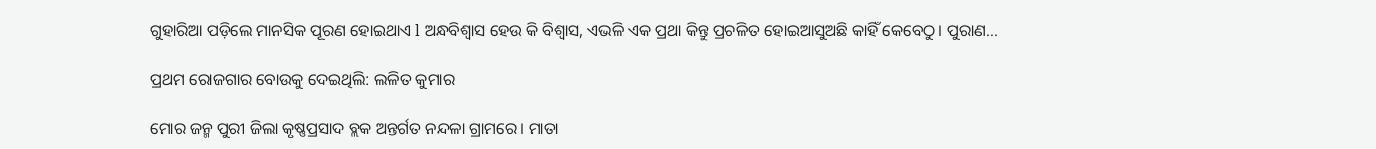ଗୁହାରିଆ ପଡ଼ିଲେ ମାନସିକ ପୂରଣ ହୋଇଥାଏ l ଅନ୍ଧବିଶ୍ୱାସ ହେଉ କି ବିଶ୍ୱାସ, ଏଭଳି ଏକ ପ୍ରଥା କିନ୍ତୁ ପ୍ରଚଳିତ ହୋଇଆସୁଅଛି କାହିଁ କେବେଠୁ। ପୁରାଣ...

ପ୍ରଥମ ରୋଜଗାର ବୋଉକୁ ଦେଇଥିଲି: ଲଳିତ କୁମାର

ମୋର ଜନ୍ମ ପୁରୀ ଜିଲା କୃଷ୍ଣପ୍ରସାଦ ବ୍ଲକ ଅନ୍ତର୍ଗତ ନନ୍ଦଳା ଗ୍ରାମରେ। ମାତା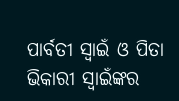ପାର୍ବତୀ ସ୍ବାଇଁ ଓ ପିତା ଭିକାରୀ ସ୍ବାଇଁଙ୍କର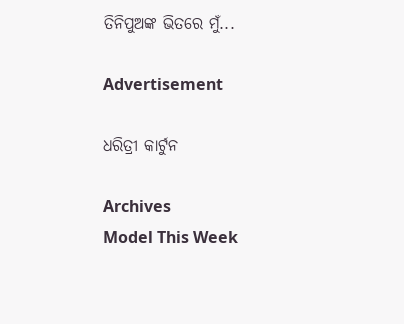ତିନିପୁଅଙ୍କ ଭିତରେ ମୁଁ...

Advertisement

ଧରିତ୍ରୀ କାର୍ଟୁନ

Archives
Model This Week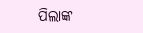ପିଲାଙ୍କ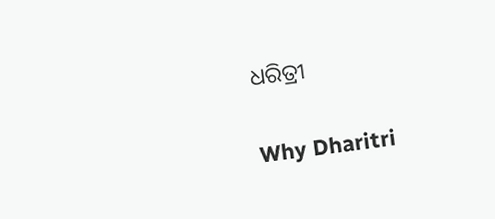ଧରିତ୍ରୀ

Why Dharitri